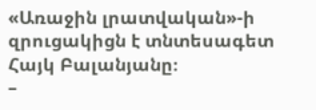«Առաջին լրատվական»-ի զրուցակիցն է տնտեսագետ Հայկ Բալանյանը։
–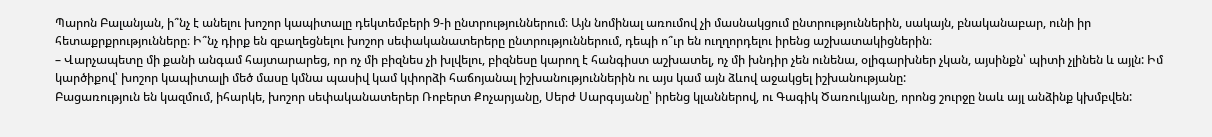Պարոն Բալանյան, ի՞նչ է անելու խոշոր կապիտալը դեկտեմբերի 9-ի ընտրություններում։ Այն նոմինալ առումով չի մասնակցում ընտրություններին, սակայն, բնականաբար, ունի իր հետաքրքրությունները։ Ի՞նչ դիրք են զբաղեցնելու խոշոր սեփականատերերը ընտրություններում, դեպի ո՞ւր են ուղղորդելու իրենց աշխատակիցներին։
– Վարչապետը մի քանի անգամ հայտարարեց, որ ոչ մի բիզնես չի խլվելու, բիզնեսը կարող է հանգիստ աշխատել, ոչ մի խնդիր չեն ունենա, օլիգարխներ չկան, այսինքն՝ պիտի չլինեն և այլն: Իմ կարծիքով՝ խոշոր կապիտալի մեծ մասը կմնա պասիվ կամ կփորձի հաճոյանալ իշխանություններին ու այս կամ այն ձևով աջակցել իշխանությանը:
Բացառություն են կազմում, իհարկե, խոշոր սեփականատերեր Ռոբերտ Քոչարյանը, Սերժ Սարգսյանը՝ իրենց կլաններով, ու Գագիկ Ծառուկյանը, որոնց շուրջը նաև այլ անձինք կխմբվեն: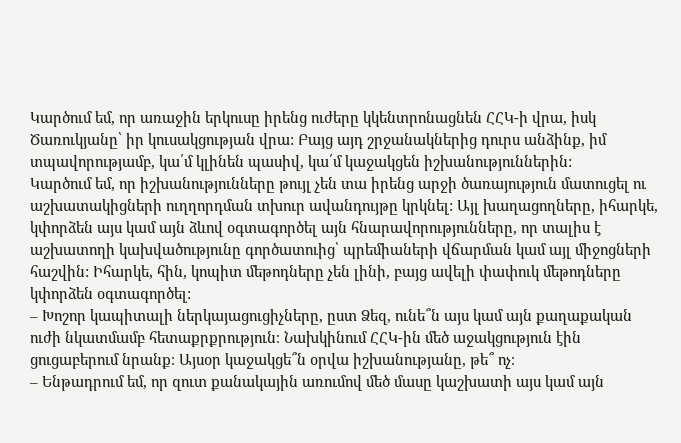Կարծում եմ, որ առաջին երկուսը իրենց ուժերը կկենտրոնացնեն ՀՀԿ-ի վրա, իսկ Ծառուկյանը՝ իր կուսակցության վրա: Բայց այդ շրջանակներից դուրս անձինք, իմ տպավորությամբ, կա՛մ կլինեն պասիվ, կա՛մ կաջակցեն իշխանություններին:
Կարծում եմ, որ իշխանությունները թույլ չեն տա իրենց արջի ծառայություն մատուցել ու աշխատակիցների ուղղորդման տխուր ավանդույթը կրկնել: Այլ խաղացողները, իհարկե, կփորձեն այս կամ այն ձևով օգտագործել այն հնարավորությունները, որ տալիս է աշխատողի կախվածությունը գործատուից՝ պրեմիաների վճարման կամ այլ միջոցների հաշվին: Իհարկե, հին, կոպիտ մեթոդները չեն լինի, բայց ավելի փափուկ մեթոդները կփորձեն օգտագործել:
– Խոշոր կապիտալի ներկայացուցիչները, ըստ Ձեզ, ունե՞ն այս կամ այն քաղաքական ուժի նկատմամբ հետաքրքրություն։ Նախկինում ՀՀԿ-ին մեծ աջակցություն էին ցուցաբերում նրանք։ Այսօր կաջակցե՞ն օրվա իշխանությանը, թե՞ ոչ։
– Ենթադրում եմ, որ զուտ քանակային առումով մեծ մասը կաշխատի այս կամ այն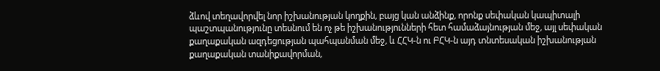ձևով տեղավորվել նոր իշխանության կողքին, բայց կան անձինք, որոնք սեփական կապիտալի պաշտպանությունը տեսնում են ոչ թե իշխանությունների հետ համաձայնության մեջ, այլ սեփական քաղաքական ազդեցության պահպանման մեջ, և ՀՀԿ-ն ու ԲՀԿ-ն այդ տնտեսական իշխանության քաղաքական տանիքավորման,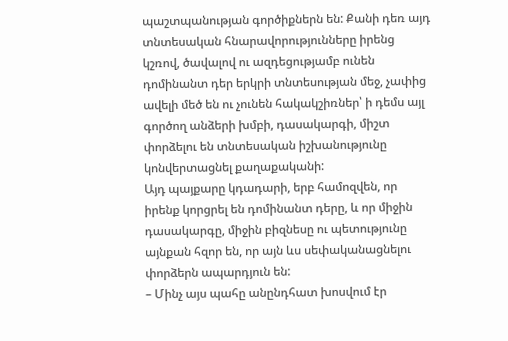պաշտպանության գործիքներն են: Քանի դեռ այդ տնտեսական հնարավորությունները իրենց կշռով, ծավալով ու ազդեցությամբ ունեն դոմինանտ դեր երկրի տնտեսության մեջ, չափից ավելի մեծ են ու չունեն հակակշիռներ՝ ի դեմս այլ գործող անձերի խմբի, դասակարգի, միշտ փորձելու են տնտեսական իշխանությունը կոնվերտացնել քաղաքականի:
Այդ պայքարը կդադարի, երբ համոզվեն, որ իրենք կորցրել են դոմինանտ դերը, և որ միջին դասակարգը, միջին բիզնեսը ու պետությունը այնքան հզոր են, որ այն ևս սեփականացնելու փորձերն ապարդյուն են:
– Մինչ այս պահը անընդհատ խոսվում էր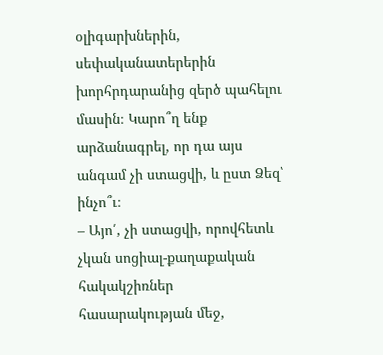օլիգարխներին, սեփականատերերին խորհրդարանից զերծ պահելու մասին։ Կարո՞ղ ենք արձանագրել, որ դա այս անգամ չի ստացվի, և ըստ Ձեզ՝ ինչո՞ւ։
– Այո՛, չի ստացվի, որովհետև չկան սոցիալ-քաղաքական հակակշիռներ հասարակության մեջ,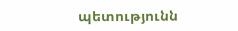պետությունն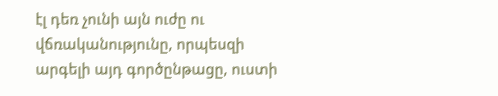էլ դեռ չունի այն ուժը ու վճռականությունը, որպեսզի արգելի այդ գործընթացը, ուստի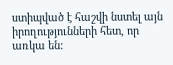ստիպված է հաշվի նստել այն իրողությունների հետ, որ առկա են: